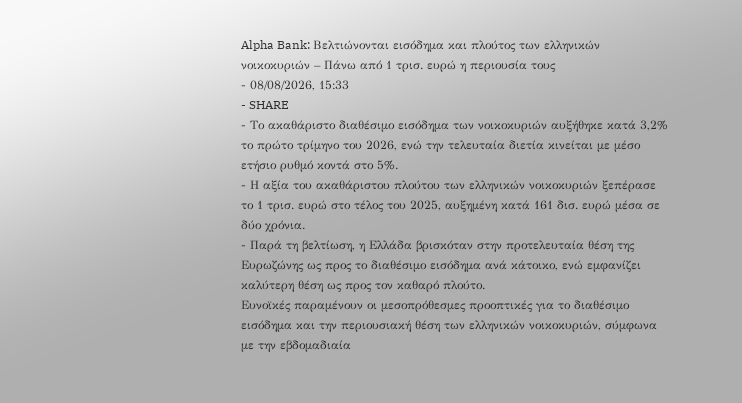Alpha Bank: Βελτιώνονται εισόδημα και πλούτος των ελληνικών νοικοκυριών – Πάνω από 1 τρισ. ευρώ η περιουσία τους
- 08/08/2026, 15:33
- SHARE
- Το ακαθάριστο διαθέσιμο εισόδημα των νοικοκυριών αυξήθηκε κατά 3,2% το πρώτο τρίμηνο του 2026, ενώ την τελευταία διετία κινείται με μέσο ετήσιο ρυθμό κοντά στο 5%.
- Η αξία του ακαθάριστου πλούτου των ελληνικών νοικοκυριών ξεπέρασε το 1 τρισ. ευρώ στο τέλος του 2025, αυξημένη κατά 161 δισ. ευρώ μέσα σε δύο χρόνια.
- Παρά τη βελτίωση, η Ελλάδα βρισκόταν στην προτελευταία θέση της Ευρωζώνης ως προς το διαθέσιμο εισόδημα ανά κάτοικο, ενώ εμφανίζει καλύτερη θέση ως προς τον καθαρό πλούτο.
Ευνοϊκές παραμένουν οι μεσοπρόθεσμες προοπτικές για το διαθέσιμο εισόδημα και την περιουσιακή θέση των ελληνικών νοικοκυριών, σύμφωνα με την εβδομαδιαία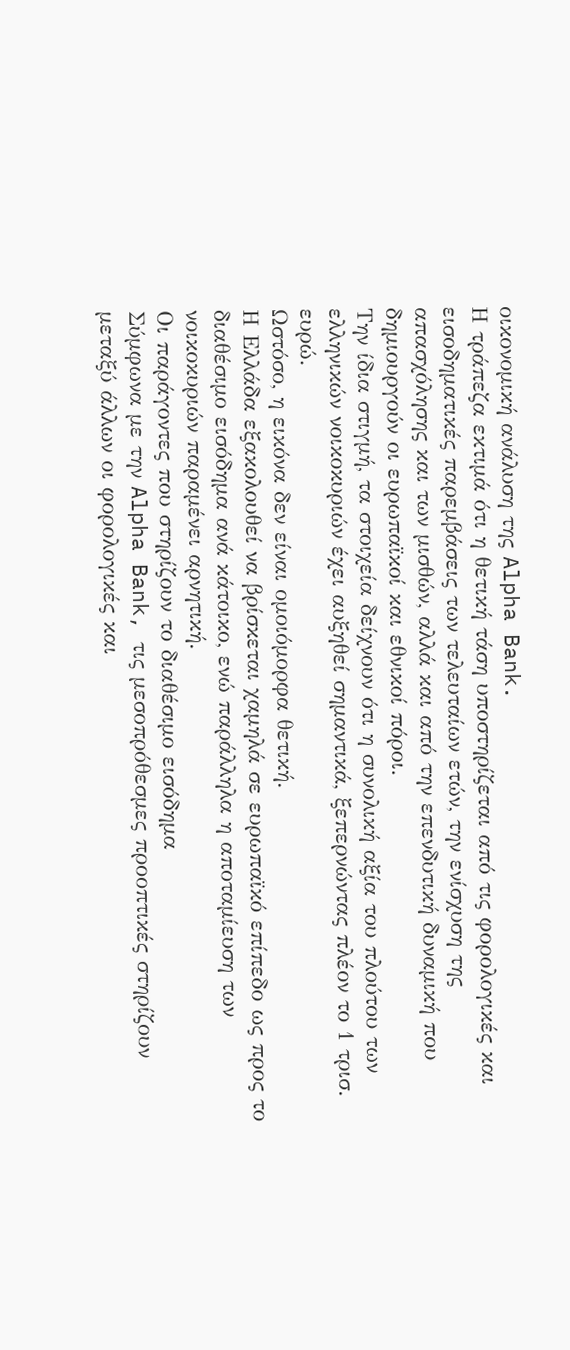οικονομική ανάλυση της Alpha Bank.
Η τράπεζα εκτιμά ότι η θετική τάση υποστηρίζεται από τις φορολογικές και εισοδηματικές παρεμβάσεις των τελευταίων ετών, την ενίσχυση της απασχόλησης και των μισθών, αλλά και από την επενδυτική δυναμική που δημιουργούν οι ευρωπαϊκοί και εθνικοί πόροι.
Την ίδια στιγμή, τα στοιχεία δείχνουν ότι η συνολική αξία του πλούτου των ελληνικών νοικοκυριών έχει αυξηθεί σημαντικά, ξεπερνώντας πλέον το 1 τρισ. ευρώ.
Ωστόσο, η εικόνα δεν είναι ομοιόμορφα θετική.
Η Ελλάδα εξακολουθεί να βρίσκεται χαμηλά σε ευρωπαϊκό επίπεδο ως προς το διαθέσιμο εισόδημα ανά κάτοικο, ενώ παράλληλα η αποταμίευση των νοικοκυριών παραμένει αρνητική.
Οι παράγοντες που στηρίζουν το διαθέσιμο εισόδημα
Σύμφωνα με την Alpha Bank, τις μεσοπρόθεσμες προοπτικές στηρίζουν μεταξύ άλλων οι φορολογικές και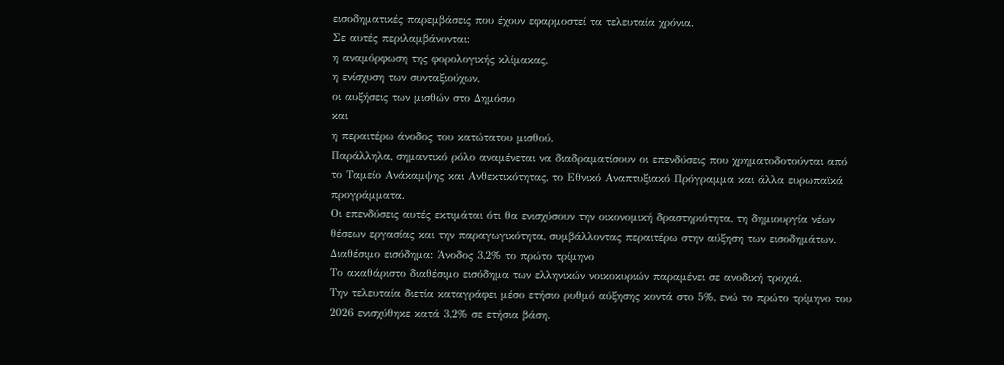εισοδηματικές παρεμβάσεις που έχουν εφαρμοστεί τα τελευταία χρόνια.
Σε αυτές περιλαμβάνονται:
η αναμόρφωση της φορολογικής κλίμακας,
η ενίσχυση των συνταξιούχων,
οι αυξήσεις των μισθών στο Δημόσιο
και
η περαιτέρω άνοδος του κατώτατου μισθού.
Παράλληλα, σημαντικό ρόλο αναμένεται να διαδραματίσουν οι επενδύσεις που χρηματοδοτούνται από το Ταμείο Ανάκαμψης και Ανθεκτικότητας, το Εθνικό Αναπτυξιακό Πρόγραμμα και άλλα ευρωπαϊκά προγράμματα.
Οι επενδύσεις αυτές εκτιμάται ότι θα ενισχύσουν την οικονομική δραστηριότητα, τη δημιουργία νέων θέσεων εργασίας και την παραγωγικότητα, συμβάλλοντας περαιτέρω στην αύξηση των εισοδημάτων.
Διαθέσιμο εισόδημα: Άνοδος 3,2% το πρώτο τρίμηνο
Το ακαθάριστο διαθέσιμο εισόδημα των ελληνικών νοικοκυριών παραμένει σε ανοδική τροχιά.
Την τελευταία διετία καταγράφει μέσο ετήσιο ρυθμό αύξησης κοντά στο 5%, ενώ το πρώτο τρίμηνο του 2026 ενισχύθηκε κατά 3,2% σε ετήσια βάση.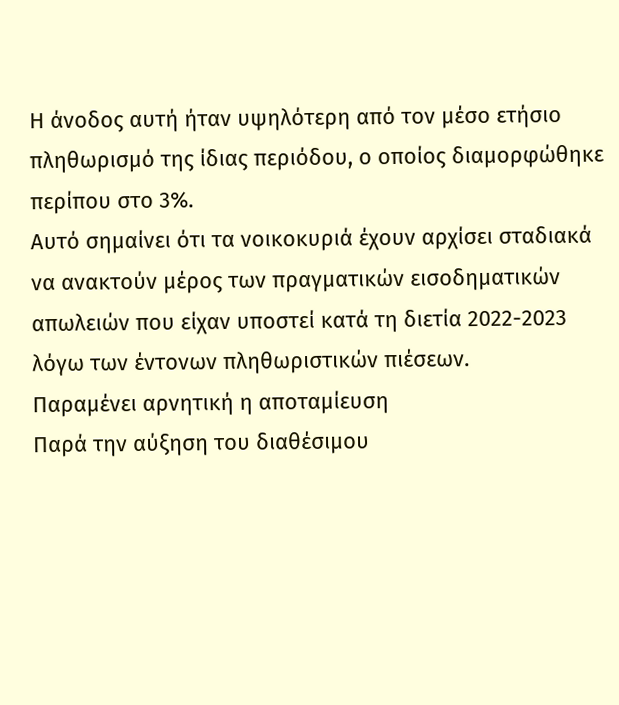Η άνοδος αυτή ήταν υψηλότερη από τον μέσο ετήσιο πληθωρισμό της ίδιας περιόδου, ο οποίος διαμορφώθηκε περίπου στο 3%.
Αυτό σημαίνει ότι τα νοικοκυριά έχουν αρχίσει σταδιακά να ανακτούν μέρος των πραγματικών εισοδηματικών απωλειών που είχαν υποστεί κατά τη διετία 2022-2023 λόγω των έντονων πληθωριστικών πιέσεων.
Παραμένει αρνητική η αποταμίευση
Παρά την αύξηση του διαθέσιμου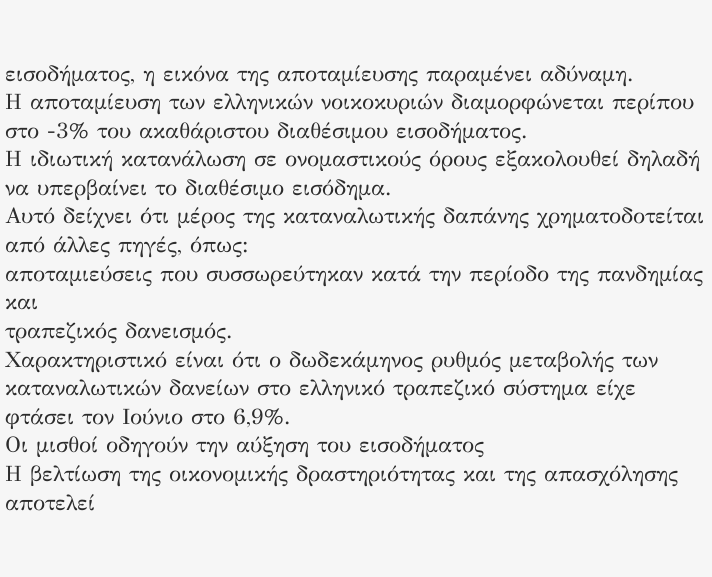εισοδήματος, η εικόνα της αποταμίευσης παραμένει αδύναμη.
Η αποταμίευση των ελληνικών νοικοκυριών διαμορφώνεται περίπου στο -3% του ακαθάριστου διαθέσιμου εισοδήματος.
Η ιδιωτική κατανάλωση σε ονομαστικούς όρους εξακολουθεί δηλαδή να υπερβαίνει το διαθέσιμο εισόδημα.
Αυτό δείχνει ότι μέρος της καταναλωτικής δαπάνης χρηματοδοτείται από άλλες πηγές, όπως:
αποταμιεύσεις που συσσωρεύτηκαν κατά την περίοδο της πανδημίας
και
τραπεζικός δανεισμός.
Χαρακτηριστικό είναι ότι ο δωδεκάμηνος ρυθμός μεταβολής των καταναλωτικών δανείων στο ελληνικό τραπεζικό σύστημα είχε φτάσει τον Ιούνιο στο 6,9%.
Οι μισθοί οδηγούν την αύξηση του εισοδήματος
Η βελτίωση της οικονομικής δραστηριότητας και της απασχόλησης αποτελεί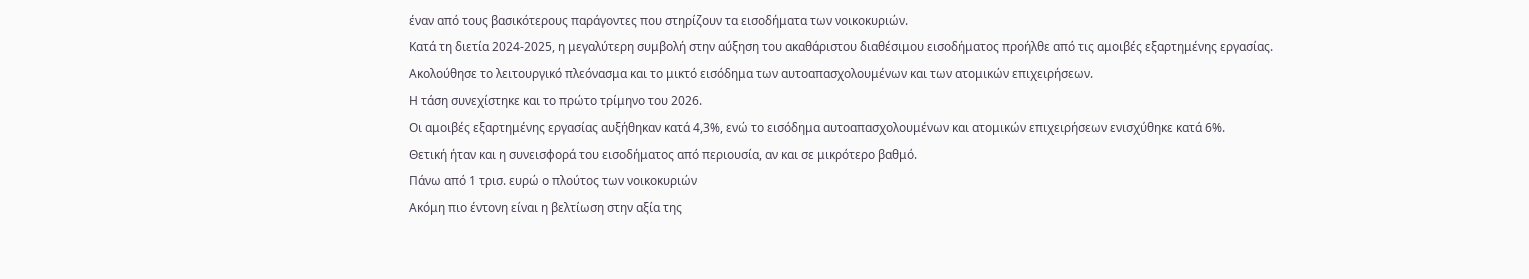έναν από τους βασικότερους παράγοντες που στηρίζουν τα εισοδήματα των νοικοκυριών.
Κατά τη διετία 2024-2025, η μεγαλύτερη συμβολή στην αύξηση του ακαθάριστου διαθέσιμου εισοδήματος προήλθε από τις αμοιβές εξαρτημένης εργασίας.
Ακολούθησε το λειτουργικό πλεόνασμα και το μικτό εισόδημα των αυτοαπασχολουμένων και των ατομικών επιχειρήσεων.
Η τάση συνεχίστηκε και το πρώτο τρίμηνο του 2026.
Οι αμοιβές εξαρτημένης εργασίας αυξήθηκαν κατά 4,3%, ενώ το εισόδημα αυτοαπασχολουμένων και ατομικών επιχειρήσεων ενισχύθηκε κατά 6%.
Θετική ήταν και η συνεισφορά του εισοδήματος από περιουσία, αν και σε μικρότερο βαθμό.
Πάνω από 1 τρισ. ευρώ ο πλούτος των νοικοκυριών
Ακόμη πιο έντονη είναι η βελτίωση στην αξία της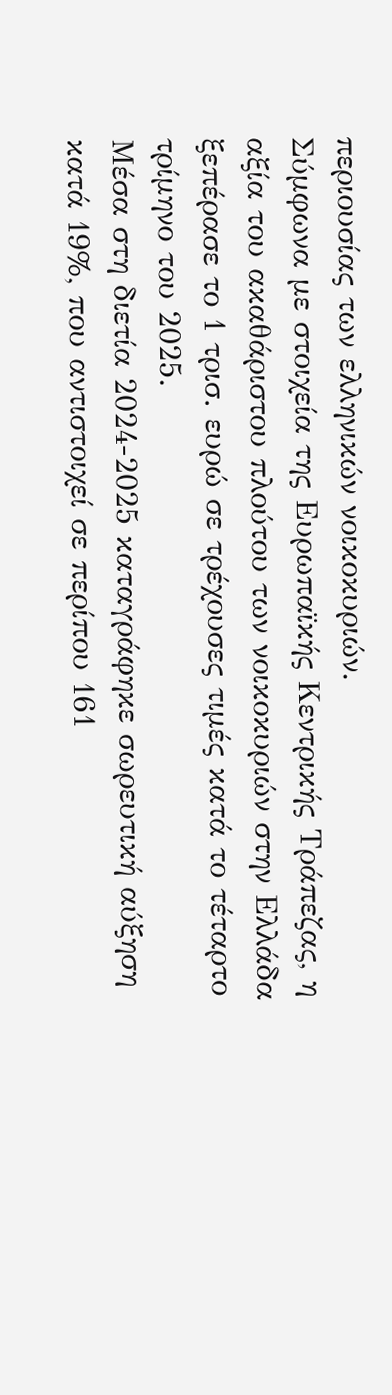περιουσίας των ελληνικών νοικοκυριών.
Σύμφωνα με στοιχεία της Ευρωπαϊκής Κεντρικής Τράπεζας, η αξία του ακαθάριστου πλούτου των νοικοκυριών στην Ελλάδα ξεπέρασε το 1 τρισ. ευρώ σε τρέχουσες τιμές κατά το τέταρτο τρίμηνο του 2025.
Μέσα στη διετία 2024-2025 καταγράφηκε σωρευτική αύξηση κατά 19%, που αντιστοιχεί σε περίπου 161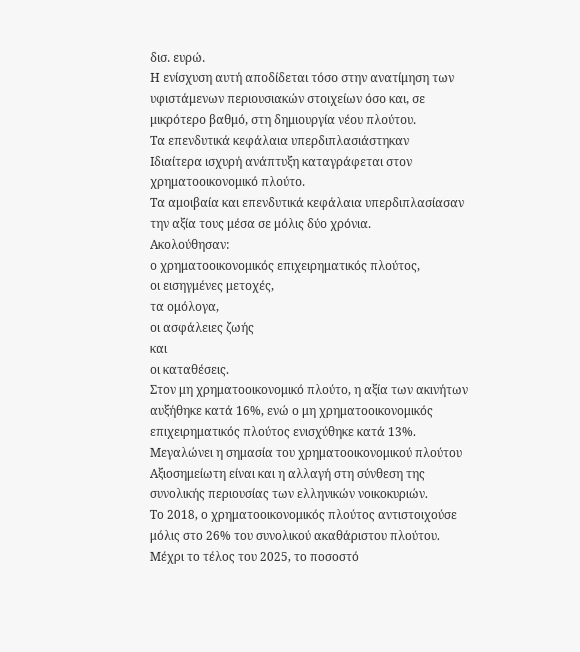δισ. ευρώ.
Η ενίσχυση αυτή αποδίδεται τόσο στην ανατίμηση των υφιστάμενων περιουσιακών στοιχείων όσο και, σε μικρότερο βαθμό, στη δημιουργία νέου πλούτου.
Τα επενδυτικά κεφάλαια υπερδιπλασιάστηκαν
Ιδιαίτερα ισχυρή ανάπτυξη καταγράφεται στον χρηματοοικονομικό πλούτο.
Τα αμοιβαία και επενδυτικά κεφάλαια υπερδιπλασίασαν την αξία τους μέσα σε μόλις δύο χρόνια.
Ακολούθησαν:
ο χρηματοοικονομικός επιχειρηματικός πλούτος,
οι εισηγμένες μετοχές,
τα ομόλογα,
οι ασφάλειες ζωής
και
οι καταθέσεις.
Στον μη χρηματοοικονομικό πλούτο, η αξία των ακινήτων αυξήθηκε κατά 16%, ενώ ο μη χρηματοοικονομικός επιχειρηματικός πλούτος ενισχύθηκε κατά 13%.
Μεγαλώνει η σημασία του χρηματοοικονομικού πλούτου
Αξιοσημείωτη είναι και η αλλαγή στη σύνθεση της συνολικής περιουσίας των ελληνικών νοικοκυριών.
Το 2018, ο χρηματοοικονομικός πλούτος αντιστοιχούσε μόλις στο 26% του συνολικού ακαθάριστου πλούτου.
Μέχρι το τέλος του 2025, το ποσοστό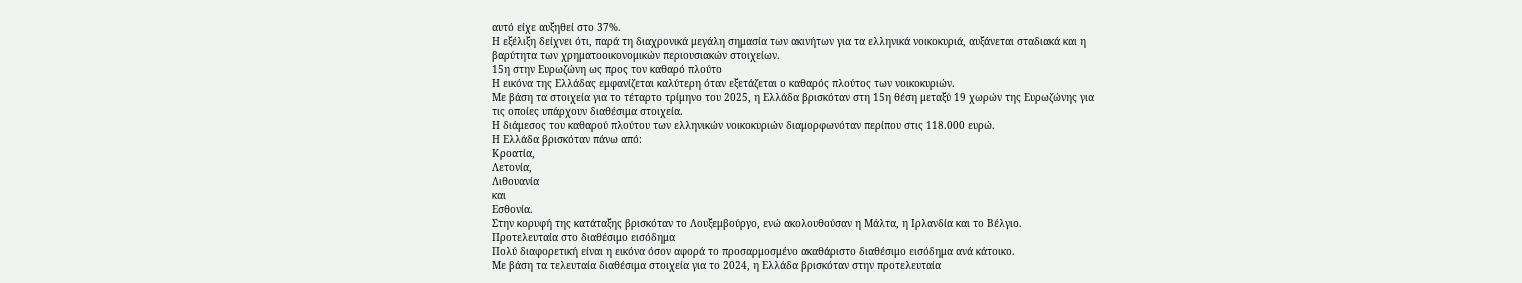αυτό είχε αυξηθεί στο 37%.
Η εξέλιξη δείχνει ότι, παρά τη διαχρονικά μεγάλη σημασία των ακινήτων για τα ελληνικά νοικοκυριά, αυξάνεται σταδιακά και η βαρύτητα των χρηματοοικονομικών περιουσιακών στοιχείων.
15η στην Ευρωζώνη ως προς τον καθαρό πλούτο
Η εικόνα της Ελλάδας εμφανίζεται καλύτερη όταν εξετάζεται ο καθαρός πλούτος των νοικοκυριών.
Με βάση τα στοιχεία για το τέταρτο τρίμηνο του 2025, η Ελλάδα βρισκόταν στη 15η θέση μεταξύ 19 χωρών της Ευρωζώνης για τις οποίες υπάρχουν διαθέσιμα στοιχεία.
Η διάμεσος του καθαρού πλούτου των ελληνικών νοικοκυριών διαμορφωνόταν περίπου στις 118.000 ευρώ.
Η Ελλάδα βρισκόταν πάνω από:
Κροατία,
Λετονία,
Λιθουανία
και
Εσθονία.
Στην κορυφή της κατάταξης βρισκόταν το Λουξεμβούργο, ενώ ακολουθούσαν η Μάλτα, η Ιρλανδία και το Βέλγιο.
Προτελευταία στο διαθέσιμο εισόδημα
Πολύ διαφορετική είναι η εικόνα όσον αφορά το προσαρμοσμένο ακαθάριστο διαθέσιμο εισόδημα ανά κάτοικο.
Με βάση τα τελευταία διαθέσιμα στοιχεία για το 2024, η Ελλάδα βρισκόταν στην προτελευταία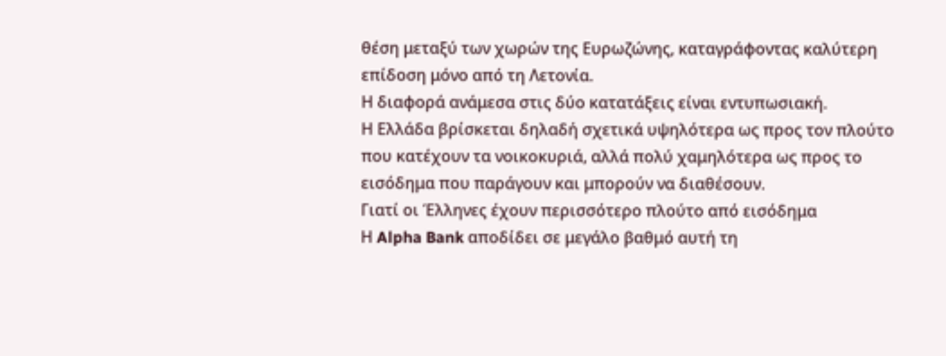θέση μεταξύ των χωρών της Ευρωζώνης, καταγράφοντας καλύτερη επίδοση μόνο από τη Λετονία.
Η διαφορά ανάμεσα στις δύο κατατάξεις είναι εντυπωσιακή.
Η Ελλάδα βρίσκεται δηλαδή σχετικά υψηλότερα ως προς τον πλούτο που κατέχουν τα νοικοκυριά, αλλά πολύ χαμηλότερα ως προς το εισόδημα που παράγουν και μπορούν να διαθέσουν.
Γιατί οι Έλληνες έχουν περισσότερο πλούτο από εισόδημα
Η Alpha Bank αποδίδει σε μεγάλο βαθμό αυτή τη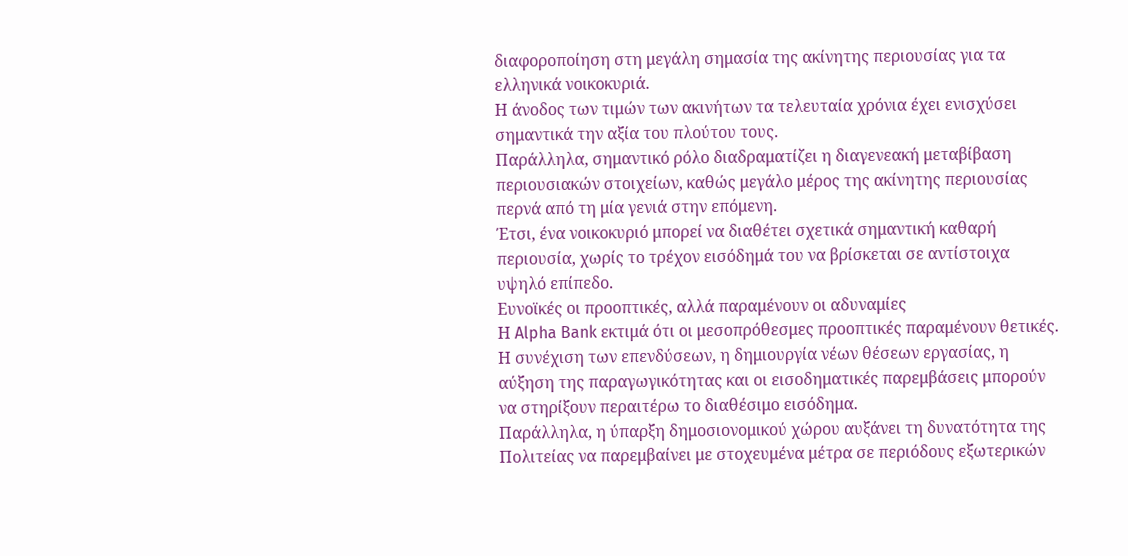διαφοροποίηση στη μεγάλη σημασία της ακίνητης περιουσίας για τα ελληνικά νοικοκυριά.
Η άνοδος των τιμών των ακινήτων τα τελευταία χρόνια έχει ενισχύσει σημαντικά την αξία του πλούτου τους.
Παράλληλα, σημαντικό ρόλο διαδραματίζει η διαγενεακή μεταβίβαση περιουσιακών στοιχείων, καθώς μεγάλο μέρος της ακίνητης περιουσίας περνά από τη μία γενιά στην επόμενη.
Έτσι, ένα νοικοκυριό μπορεί να διαθέτει σχετικά σημαντική καθαρή περιουσία, χωρίς το τρέχον εισόδημά του να βρίσκεται σε αντίστοιχα υψηλό επίπεδο.
Ευνοϊκές οι προοπτικές, αλλά παραμένουν οι αδυναμίες
Η Alpha Bank εκτιμά ότι οι μεσοπρόθεσμες προοπτικές παραμένουν θετικές.
Η συνέχιση των επενδύσεων, η δημιουργία νέων θέσεων εργασίας, η αύξηση της παραγωγικότητας και οι εισοδηματικές παρεμβάσεις μπορούν να στηρίξουν περαιτέρω το διαθέσιμο εισόδημα.
Παράλληλα, η ύπαρξη δημοσιονομικού χώρου αυξάνει τη δυνατότητα της Πολιτείας να παρεμβαίνει με στοχευμένα μέτρα σε περιόδους εξωτερικών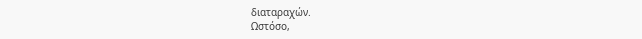διαταραχών.
Ωστόσο,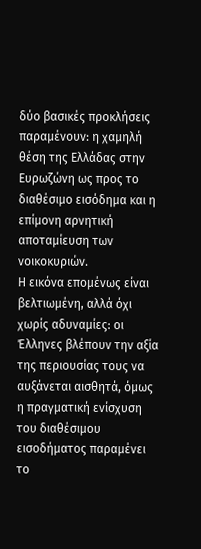δύο βασικές προκλήσεις παραμένουν: η χαμηλή θέση της Ελλάδας στην Ευρωζώνη ως προς το διαθέσιμο εισόδημα και η επίμονη αρνητική αποταμίευση των νοικοκυριών.
Η εικόνα επομένως είναι βελτιωμένη, αλλά όχι χωρίς αδυναμίες: οι Έλληνες βλέπουν την αξία της περιουσίας τους να αυξάνεται αισθητά, όμως η πραγματική ενίσχυση του διαθέσιμου εισοδήματος παραμένει το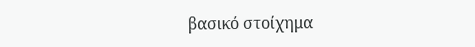βασικό στοίχημα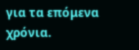για τα επόμενα χρόνια.